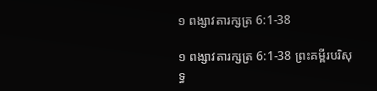១ ពង្សាវតារក្សត្រ 6:1-38

១ ពង្សាវតារក្សត្រ 6:1-38 ព្រះគម្ពីរបរិសុទ្ធ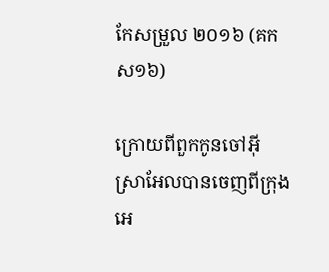កែសម្រួល ២០១៦ (គកស១៦)

ក្រោយពីពួកកូនចៅអ៊ីស្រា‌អែលបានចេញពីក្រុងអេ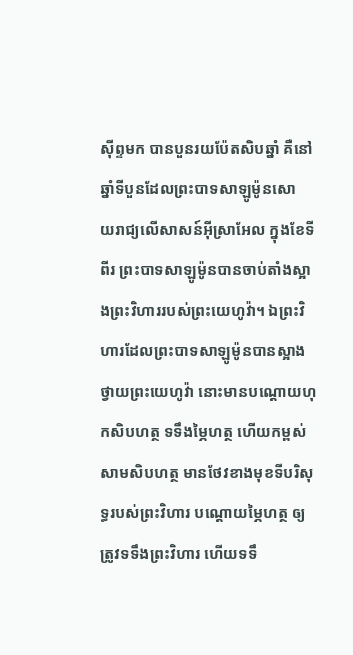ស៊ីព្ទមក បានបួនរយប៉ែតសិបឆ្នាំ គឺនៅឆ្នាំទីបួនដែលព្រះបាទសាឡូម៉ូនសោយ‌រាជ្យលើសាសន៍អ៊ីស្រា‌អែល ក្នុងខែទីពីរ ព្រះបាទសាឡូម៉ូនបានចាប់តាំងស្អាងព្រះ‌វិហាររបស់ព្រះ‌យេហូវ៉ា។ ឯព្រះ‌វិហារដែលព្រះបាទសាឡូម៉ូនបានស្អាងថ្វាយព្រះ‌យេហូវ៉ា នោះមានបណ្តោយហុកសិបហត្ថ ទទឹងម្ភៃហត្ថ ហើយកម្ពស់សាមសិបហត្ថ មានថែវខាងមុខទីបរិសុទ្ធរបស់ព្រះ‌វិហារ បណ្តោយម្ភៃហត្ថ ឲ្យត្រូវទទឹងព្រះ‌វិហារ ហើយទទឹ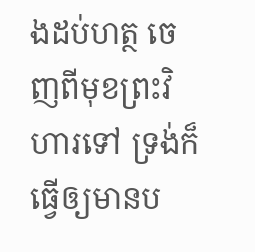ងដប់ហត្ថ ចេញពីមុខព្រះ‌វិហារទៅ ទ្រង់ក៏ធ្វើឲ្យមានប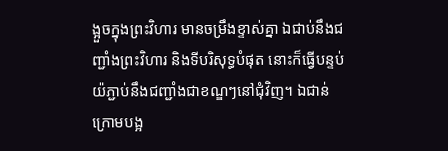ង្អួចក្នុងព្រះ‌វិហារ មានចម្រឹងខ្ទាស់គ្នា ឯជាប់នឹងជញ្ជាំងព្រះ‌វិហារ និងទីបរិសុទ្ធបំផុត នោះក៏ធ្វើបន្ទប់យ៉ភ្ជាប់នឹងជញ្ជាំងជាខណ្ឌៗនៅជុំ‌វិញ។ ឯជាន់ ក្រោមបង្អ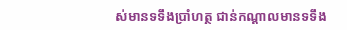ស់មានទទឹងប្រាំហត្ថ ជាន់កណ្ដាលមានទទឹង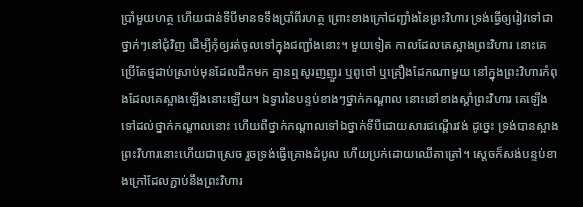ប្រាំមួយហត្ថ ហើយជាន់ទីបីមានទទឹងប្រាំពីរហត្ថ ព្រោះខាងក្រៅជញ្ជាំងនៃព្រះ‌វិហារ ទ្រង់ធ្វើឲ្យរៀវទៅជាថ្នាក់ៗនៅជុំ‌វិញ ដើម្បីកុំឲ្យរត់ចូលទៅក្នុងជញ្ជាំងនោះ។ មួយទៀត កាលដែលគេស្អាងព្រះ‌វិហារ នោះគេប្រើតែថ្មដាប់ស្រាប់មុនដែលដឹកមក គ្មានឮសូរញញួរ ឬពូថៅ ឬគ្រឿងដែកណាមួយ នៅក្នុងព្រះ‌វិហារកំពុងដែលគេស្អាងឡើងនោះឡើយ។ ឯទ្វារនៃបន្ទប់ខាងៗថ្នាក់កណ្ដាល នោះនៅខាងស្តាំព្រះ‌វិហារ គេឡើងទៅដល់ថ្នាក់កណ្ដាលនោះ ហើយពីថ្នាក់កណ្ដាលទៅឯថ្នាក់ទីបីដោយ‌សារជណ្តើរវង់ ដូច្នេះ ទ្រង់បានស្អាងព្រះ‌វិហារនោះហើយជាស្រេច រួចទ្រង់ធ្វើគ្រោងដំបូល ហើយប្រក់ដោយឈើតា‌ត្រៅ។ ស្ដេចក៏សង់បន្ទប់ខាងក្រៅដែលភ្ជាប់នឹងព្រះ‌វិហារ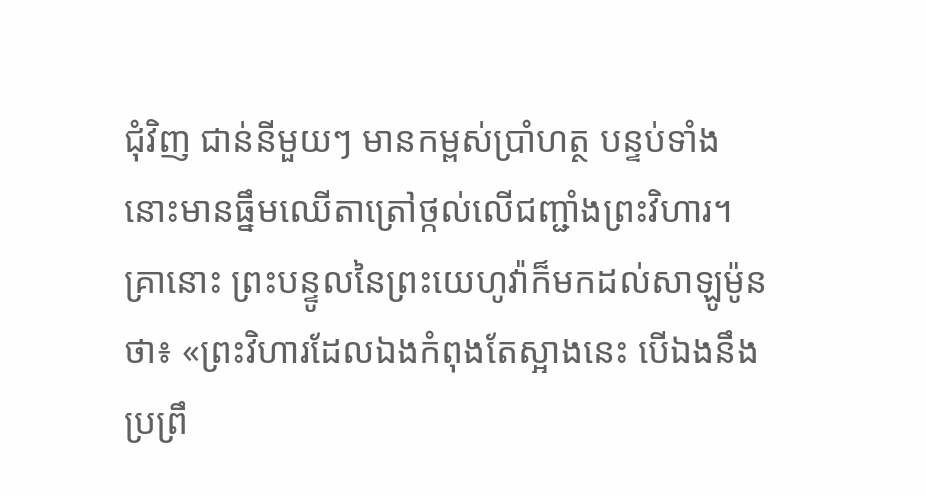ជុំ‌វិញ ជាន់នីមួយៗ មានកម្ពស់ប្រាំហត្ថ បន្ទប់ទាំងនោះមានធ្នឹមឈើតា‌ត្រៅថ្កល់លើជញ្ជាំងព្រះ‌វិហារ។ គ្រានោះ ព្រះ‌បន្ទូលនៃព្រះ‌យេហូវ៉ាក៏មកដល់សាឡូម៉ូនថា៖ «ព្រះ‌វិហារដែលឯងកំពុងតែស្អាងនេះ បើឯងនឹងប្រព្រឹ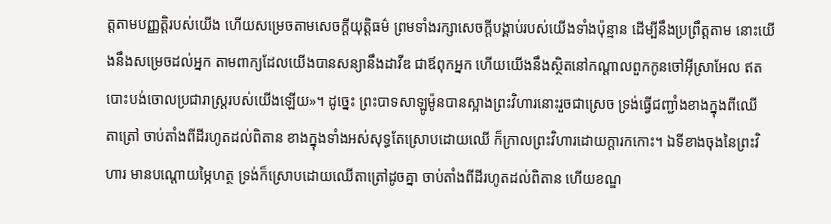ត្តតាមបញ្ញត្តិរបស់យើង ហើយសម្រេចតាមសេចក្ដីយុត្តិ‌ធម៌ ព្រមទាំងរក្សាសេចក្ដីបង្គាប់របស់យើងទាំងប៉ុន្មាន ដើម្បីនឹងប្រព្រឹត្តតាម នោះយើងនឹងសម្រេចដល់អ្នក តាមពាក្យដែលយើងបានសន្យានឹងដាវីឌ ជាឪពុកអ្នក ហើយយើងនឹងស្ថិតនៅកណ្ដាលពួកកូនចៅអ៊ីស្រា‌អែល ឥតបោះ‌បង់ចោលប្រជា‌រាស្ត្ររបស់យើងឡើយ»។ ដូច្នេះ ព្រះបាទសាឡូម៉ូនបានស្អាងព្រះ‌វិហារនោះរួចជាស្រេច ទ្រង់ធ្វើជញ្ជាំងខាងក្នុងពីឈើតា‌ត្រៅ ចាប់តាំងពីដីរហូតដល់ពិតាន ខាងក្នុងទាំងអស់សុទ្ធតែស្រោបដោយឈើ ក៏ក្រាលព្រះ‌វិហារដោយក្តារកកោះ។ ឯទីខាងចុងនៃព្រះ‌វិហារ មានបណ្តោយម្ភៃហត្ថ ទ្រង់ក៏ស្រោបដោយឈើតា‌ត្រៅដូចគ្នា ចាប់តាំងពីដីរហូតដល់ពិតាន ហើយខណ្ឌ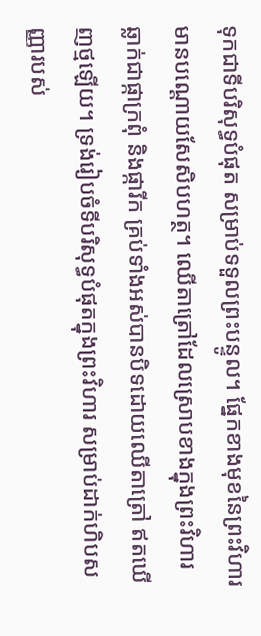ទុកជាទីបរិសុទ្ធបំផុត សម្រាប់ទទួលព្រះ‌បន្ទូល។ ផ្នែកខាងមុខនៃព្រះ‌វិហារ មានបណ្តោយសែសិបហត្ថ។ ឈើតា‌ត្រៅដែលស្រោបខាងក្នុងព្រះ‌វិហារ ឆ្លាក់ជាផ្កាក្រពុំ និងផ្ការីក គ្រប់ទាំងអស់បានបិទដោយឈើតា‌ត្រៅ ឥតឃើញថ្មឡើយ។ ទ្រង់រៀបចំទីបរិសុទ្ធបំផុតក្នុងព្រះ‌វិហារ សម្រាប់ដាក់ហិបសញ្ញារបស់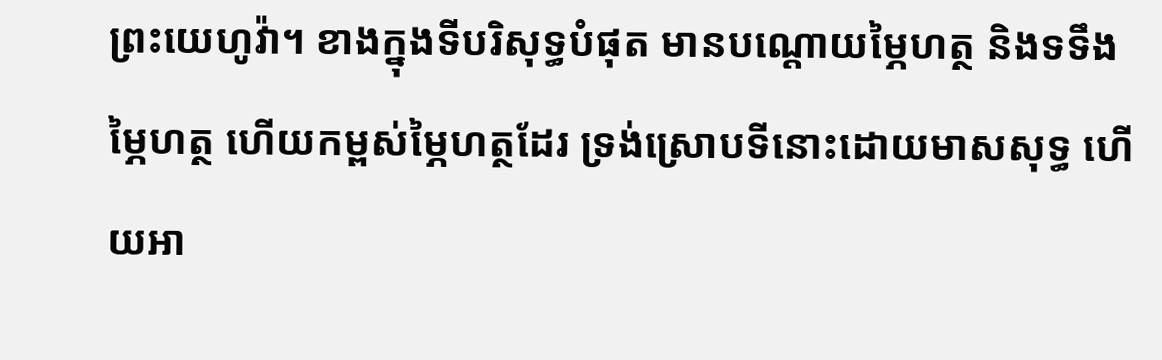ព្រះ‌យេហូវ៉ា។ ខាងក្នុងទីបរិសុទ្ធបំផុត មានបណ្តោយម្ភៃហត្ថ និងទទឹងម្ភៃហត្ថ ហើយកម្ពស់ម្ភៃហត្ថដែរ ទ្រង់ស្រោបទីនោះដោយមាសសុទ្ធ ហើយអា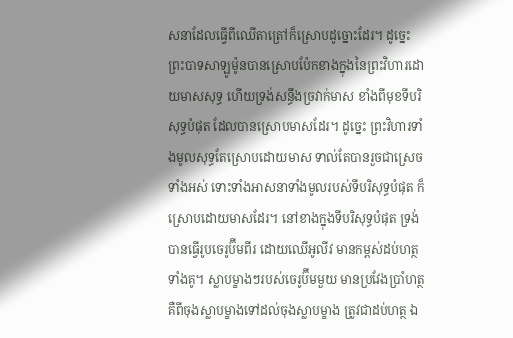ស‌នាដែលធ្វើពីឈើតា‌ត្រៅក៏ស្រោបដូច្នោះដែរ។ ដូច្នេះ ព្រះបាទសាឡូម៉ូនបានស្រោបប៉ែកខាងក្នុងនៃព្រះ‌វិហារដោយមាសសុទ្ធ ហើយទ្រង់សន្ធឹងច្រវាក់មាស ខាំងពីមុខទីបរិសុទ្ធបំផុត ដែលបានស្រោបមាសដែរ។ ដូច្នេះ ព្រះ‌វិហារទាំងមូលសុទ្ធតែស្រោបដោយមាស ទាល់តែបានរួចជាស្រេចទាំងអស់ ទោះទាំងអាស‌នាទាំងមូលរបស់ទីបរិសុទ្ធបំផុត ក៏ស្រោបដោយមាសដែរ។ នៅខាងក្នុងទីបរិសុទ្ធបំផុត ទ្រង់បានធ្វើរូបចេរូ‌ប៊ីមពីរ ដោយឈើអូលីវ មានកម្ពស់ដប់ហត្ថទាំងគូ។ ស្លាបម្ខាងៗរបស់ចេរូ‌ប៊ីមមួយ មានប្រវែងប្រាំហត្ថ គឺពីចុងស្លាបម្ខាងទៅដល់ចុងស្លាបម្ខាង ត្រូវជាដប់ហត្ថ ឯ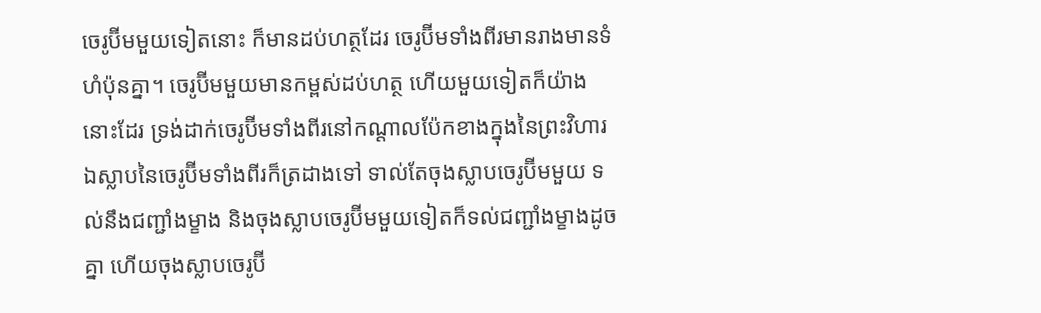ចេរូ‌ប៊ីមមួយទៀតនោះ ក៏មានដប់ហត្ថដែរ ចេរូ‌ប៊ីមទាំងពីរមានរាងមានទំហំប៉ុនគ្នា។ ចេរូ‌ប៊ីមមួយមានកម្ពស់ដប់ហត្ថ ហើយមួយទៀតក៏យ៉ាងនោះដែរ ទ្រង់ដាក់ចេរូ‌ប៊ីមទាំងពីរនៅកណ្ដាលប៉ែកខាងក្នុងនៃព្រះ‌វិហារ ឯស្លាបនៃចេរូ‌ប៊ីមទាំងពីរក៏ត្រដាងទៅ ទាល់តែចុងស្លាបចេរូ‌ប៊ីមមួយ ទល់នឹងជញ្ជាំងម្ខាង និងចុងស្លាបចេរូ‌ប៊ីមមួយទៀតក៏ទល់ជញ្ជាំងម្ខាងដូចគ្នា ហើយចុងស្លាបចេរូ‌ប៊ី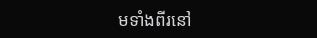មទាំងពីរនៅ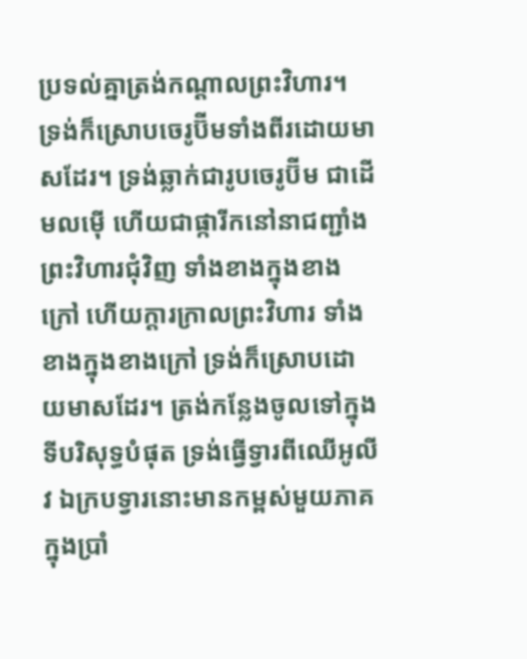ប្រទល់គ្នាត្រង់កណ្ដាលព្រះ‌វិហារ។ ទ្រង់ក៏ស្រោបចេរូ‌ប៊ីមទាំងពីរដោយមាសដែរ។ ទ្រង់ឆ្លាក់ជារូបចេរូ‌ប៊ីម ជាដើមលម៉ើ ហើយជាផ្ការីកនៅនាជញ្ជាំងព្រះ‌វិហារជុំ‌វិញ ទាំងខាងក្នុងខាងក្រៅ ហើយក្តារក្រាលព្រះ‌វិហារ ទាំងខាងក្នុងខាងក្រៅ ទ្រង់ក៏ស្រោបដោយមាសដែរ។ ត្រង់កន្លែងចូលទៅក្នុងទីបរិសុទ្ធបំផុត ទ្រង់ធ្វើទ្វារពីឈើអូលីវ ឯក្របទ្វារនោះមានកម្ពស់មួយភាគក្នុងប្រាំ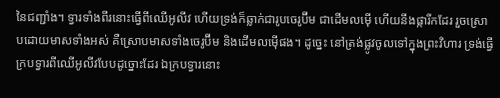នៃជញ្ជាំង។ ទ្វារទាំងពីរនោះធ្វើពីឈើអូលីវ ហើយទ្រង់ក៏ឆ្លាក់ជារូបចេរូ‌ប៊ីម ជាដើមលម៉ើ ហើយនឹងផ្ការីកដែរ រួចស្រោបដោយមាសទាំងអស់ គឺស្រោបមាសទាំងចេរូ‌ប៊ីម និងដើមលម៉ើផង។ ដូច្នេះ នៅត្រង់ផ្លូវចូលទៅក្នុងព្រះ‌វិហារ ទ្រង់ធ្វើក្របទ្វារពីឈើអូលីវបែបដូច្នោះដែរ ឯក្របទ្វារនោះ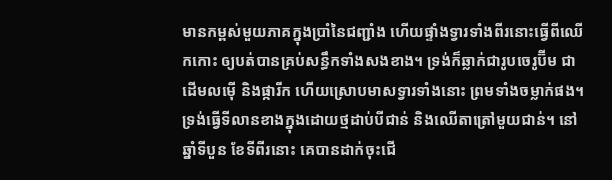មានកម្ពស់មួយភាគក្នុងប្រាំនៃជញ្ជាំង ហើយផ្ទាំងទ្វារទាំងពីរនោះធ្វើពីឈើកកោះ ឲ្យបត់បានគ្រប់សន្ធឹកទាំងសងខាង។ ទ្រង់ក៏ឆ្លាក់ជារូបចេរូ‌ប៊ីម ជាដើមលម៉ើ និងផ្ការីក ហើយស្រោបមាសទ្វារទាំងនោះ ព្រមទាំងចម្លាក់ផង។ ទ្រង់ធ្វើទី‌លានខាងក្នុងដោយថ្មដាប់បីជាន់ និងឈើតា‌ត្រៅមួយជាន់។ នៅឆ្នាំទីបួន ខែទីពីរនោះ គេបានដាក់ចុះជើ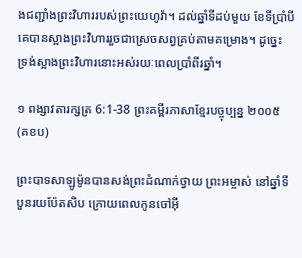ងជញ្ជាំងព្រះ‌វិហាររបស់ព្រះ‌យេហូវ៉ា។ ដល់ឆ្នាំទីដប់មួយ ខែទីប្រាំបី គេបានស្អាងព្រះ‌វិហាររួចជាស្រេចសព្វគ្រប់តាមគម្រោង។ ដូច្នេះ ទ្រង់ស្អាងព្រះ‌វិហារនោះអស់រយៈពេលប្រាំពីរឆ្នាំ។

១ ពង្សាវតារក្សត្រ 6:1-38 ព្រះគម្ពីរភាសាខ្មែរបច្ចុប្បន្ន ២០០៥ (គខប)

ព្រះ‌បាទសាឡូម៉ូនបានសង់ព្រះ‌ដំណាក់ថ្វាយ ព្រះ‌អម្ចាស់ នៅឆ្នាំទីបួន‌រយ‌ប៉ែត‌សិប ក្រោយពេលកូនចៅអ៊ី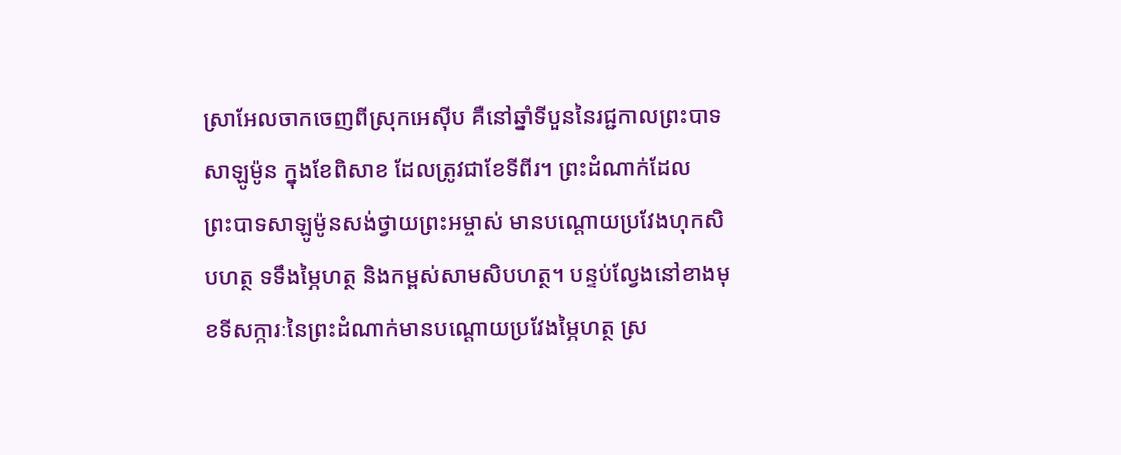ស្រា‌អែលចាកចេញពីស្រុកអេស៊ីប គឺនៅឆ្នាំទីបួននៃរជ្ជកាលព្រះ‌បាទសាឡូម៉ូន ក្នុងខែពិសាខ ដែលត្រូវជាខែទីពីរ។ ព្រះ‌ដំណាក់ដែលព្រះ‌បាទសាឡូម៉ូនសង់ថ្វាយព្រះ‌អម្ចាស់ មានបណ្ដោយប្រវែងហុក‌សិបហត្ថ ទទឹងម្ភៃហត្ថ និងកម្ពស់សាម‌សិបហត្ថ។ បន្ទប់ល្វែងនៅខាងមុខទីសក្ការៈនៃព្រះ‌ដំណាក់មានបណ្ដោយប្រវែងម្ភៃហត្ថ ស្រ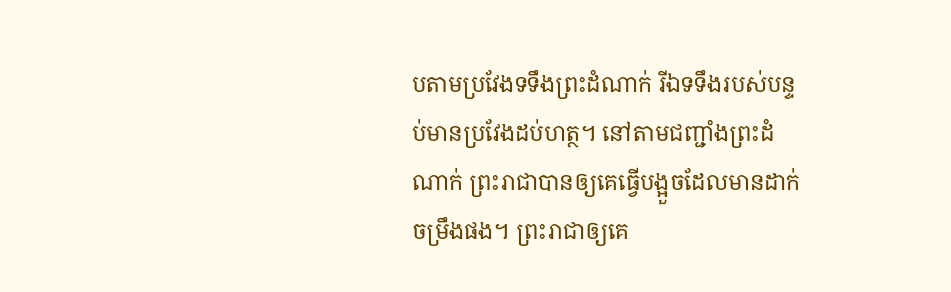បតាមប្រវែងទទឹងព្រះ‌ដំណាក់ រីឯទទឹងរបស់បន្ទប់មានប្រវែងដប់ហត្ថ។ នៅតាមជញ្ជាំងព្រះ‌ដំណាក់ ព្រះ‌រាជាបានឲ្យគេធ្វើបង្អួចដែលមានដាក់ចម្រឹងផង។ ព្រះ‌រាជាឲ្យគេ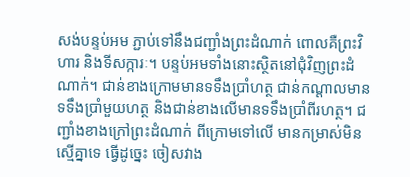សង់បន្ទប់អម ភ្ជាប់ទៅនឹងជញ្ជាំងព្រះ‌ដំណាក់ ពោលគឺព្រះ‌វិហារ និងទីសក្ការៈ។ បន្ទប់អមទាំងនោះស្ថិតនៅជុំ‌វិញព្រះ‌ដំណាក់។ ជាន់ខាងក្រោមមានទទឹងប្រាំហត្ថ ជាន់កណ្ដាលមានទទឹងប្រាំមួយហត្ថ និងជាន់ខាងលើមានទទឹងប្រាំ‌ពីរហត្ថ។ ជញ្ជាំងខាងក្រៅព្រះ‌ដំណាក់ ពីក្រោមទៅលើ មានកម្រាស់មិនស្មើគ្នាទេ ធ្វើដូច្នេះ ចៀស‌វាង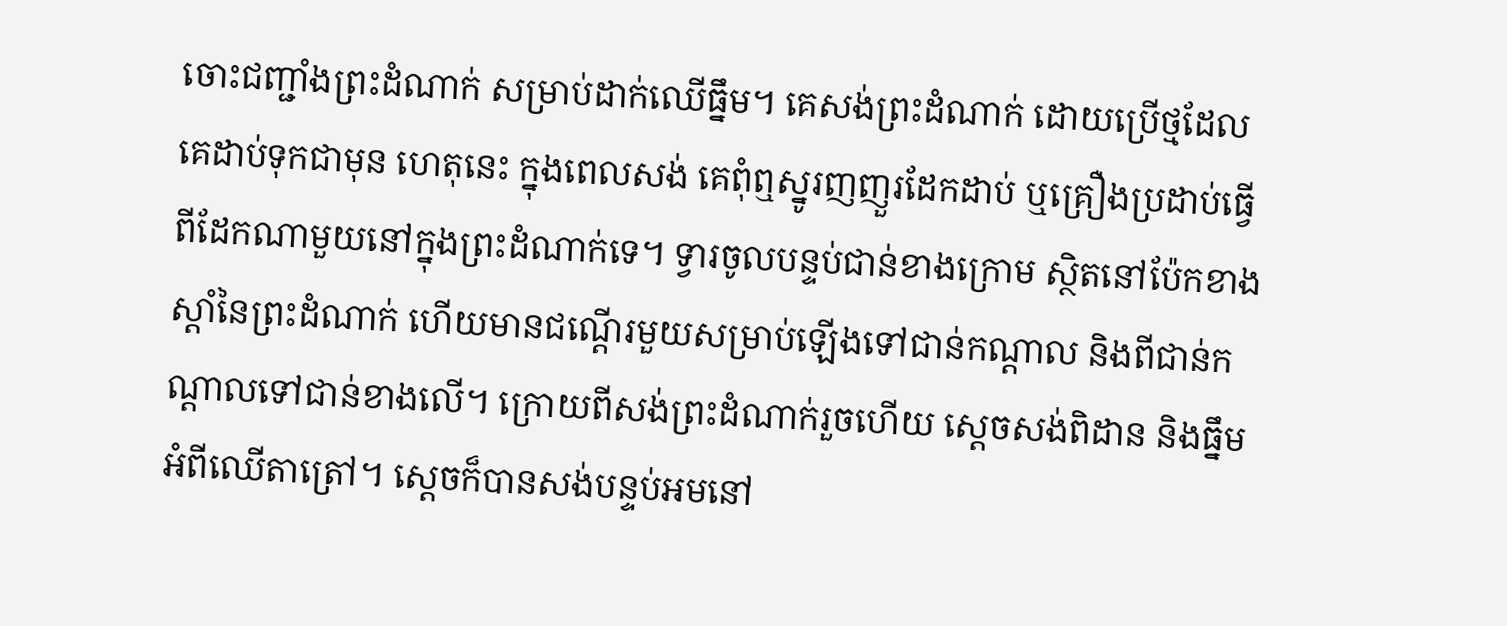ចោះជញ្ជាំងព្រះ‌ដំណាក់ សម្រាប់ដាក់ឈើធ្នឹម។ គេសង់ព្រះ‌ដំណាក់ ដោយប្រើថ្មដែលគេដាប់ទុកជាមុន ហេតុនេះ ក្នុងពេលសង់ គេពុំឮស្នូរញញួរដែកដាប់ ឬគ្រឿងប្រដាប់ធ្វើពីដែកណាមួយនៅក្នុងព្រះ‌ដំណាក់ទេ។ ទ្វារចូលបន្ទប់ជាន់ខាងក្រោម ស្ថិតនៅប៉ែកខាងស្ដាំនៃព្រះ‌ដំណាក់ ហើយមានជណ្ដើរមួយសម្រាប់ឡើងទៅជាន់កណ្ដាល និងពីជាន់កណ្ដាលទៅជាន់ខាងលើ។ ក្រោយពីសង់ព្រះ‌ដំណាក់រួចហើយ ស្ដេចសង់ពិដាន និងធ្នឹមអំពីឈើតាត្រៅ។ ស្ដេចក៏បានសង់បន្ទប់អមនៅ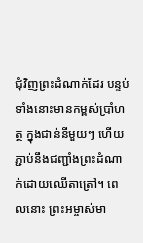ជុំ‌វិញព្រះ‌ដំណាក់ដែរ បន្ទប់ទាំងនោះមានកម្ពស់ប្រាំហត្ថ ក្នុងជាន់នីមួយៗ ហើយភ្ជាប់នឹងជញ្ជាំងព្រះ‌ដំណាក់ដោយឈើតាត្រៅ។ ពេលនោះ ព្រះ‌អម្ចាស់មា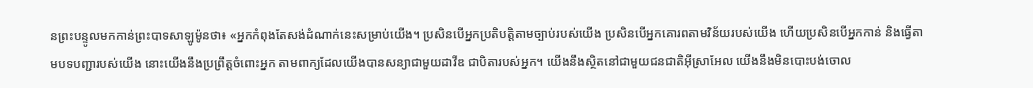នព្រះ‌បន្ទូលមកកាន់ព្រះ‌បាទសាឡូម៉ូនថា៖ «អ្នកកំពុងតែសង់ដំណាក់នេះសម្រាប់យើង។ ប្រសិនបើអ្នកប្រតិបត្តិតាមច្បាប់របស់យើង ប្រសិនបើអ្នកគោរពតាមវិន័យរបស់យើង ហើយប្រសិនបើអ្នកកាន់ និងធ្វើតាមបទ‌បញ្ជារបស់យើង នោះយើងនឹងប្រព្រឹត្តចំពោះអ្នក តាមពាក្យដែលយើងបានសន្យាជាមួយដាវីឌ ជាបិតារបស់អ្នក។ យើងនឹងស្ថិតនៅជាមួយជន‌ជាតិអ៊ីស្រា‌អែល យើងនឹងមិនបោះបង់ចោល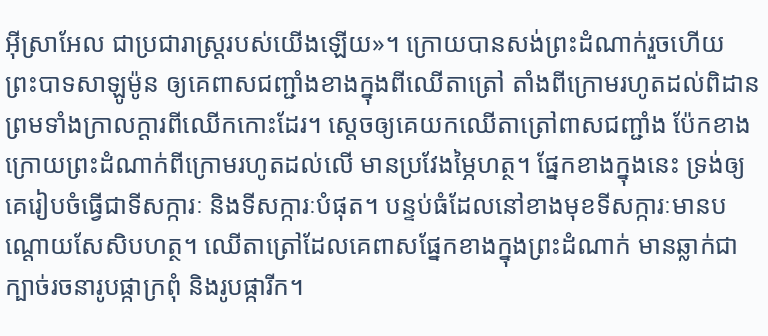អ៊ីស្រា‌អែល ជាប្រជា‌រាស្ត្ររបស់យើងឡើយ»។ ក្រោយបានសង់ព្រះ‌ដំណាក់រួចហើយ ព្រះ‌បាទសាឡូម៉ូន ឲ្យគេពាសជញ្ជាំងខាងក្នុងពីឈើតាត្រៅ តាំងពីក្រោមរហូតដល់ពិដាន ព្រមទាំងក្រាលក្ដារពីឈើកកោះដែរ។ ស្ដេចឲ្យគេយកឈើតាត្រៅពាសជញ្ជាំង ប៉ែកខាងក្រោយព្រះ‌ដំណាក់ពីក្រោមរហូតដល់លើ មានប្រវែងម្ភៃហត្ថ។ ផ្នែកខាងក្នុងនេះ ទ្រង់ឲ្យគេរៀបចំធ្វើជាទីសក្ការៈ និងទីសក្ការៈបំផុត។ បន្ទប់ធំដែលនៅខាងមុខទីសក្ការៈមានបណ្ដោយសែ‌សិបហត្ថ។ ឈើតាត្រៅដែលគេពាសផ្នែកខាងក្នុងព្រះ‌ដំណាក់ មានឆ្លាក់ជាក្បាច់រចនារូបផ្កាក្រពុំ និងរូបផ្ការីក។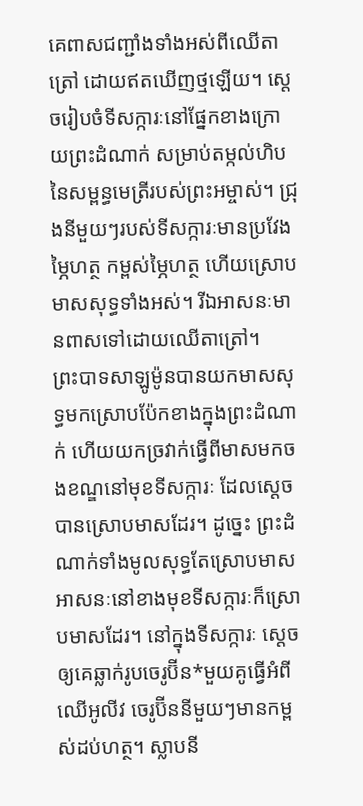គេពាសជញ្ជាំងទាំងអស់ពីឈើតាត្រៅ ដោយឥតឃើញថ្មឡើយ។ ស្ដេចរៀបចំទីសក្ការៈនៅផ្នែកខាងក្រោយព្រះ‌ដំណាក់ សម្រាប់តម្កល់ហិបនៃសម្ពន្ធ‌មេត្រីរបស់ព្រះ‌អម្ចាស់។ ជ្រុងនីមួយៗរបស់ទីសក្ការៈមានប្រវែងម្ភៃហត្ថ កម្ពស់ម្ភៃហត្ថ ហើយស្រោបមាសសុទ្ធទាំងអស់។ រីឯអាសនៈមានពាសទៅដោយឈើតាត្រៅ។ ព្រះ‌បាទសាឡូម៉ូនបានយកមាសសុទ្ធមកស្រោបប៉ែកខាងក្នុងព្រះ‌ដំណាក់ ហើយយកច្រវាក់ធ្វើពីមាសមកចងខណ្ឌនៅមុខទីសក្ការៈ ដែលស្ដេចបានស្រោបមាសដែរ។ ដូច្នេះ ព្រះ‌ដំណាក់ទាំងមូលសុទ្ធតែស្រោបមាស អាសនៈនៅខាងមុខទីសក្ការៈក៏ស្រោបមាសដែរ។ នៅក្នុងទីសក្ការៈ ស្ដេចឲ្យគេឆ្លាក់រូបចេរូ‌ប៊ីន*មួយគូធ្វើអំពីឈើអូលីវ ចេរូ‌ប៊ីននីមួយៗមានកម្ពស់ដប់ហត្ថ។ ស្លាបនី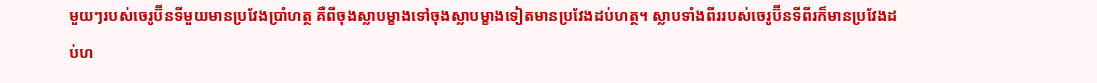មួយៗរបស់ចេរូប៊ីនទីមួយមានប្រវែងប្រាំហត្ថ គឺពីចុងស្លាបម្ខាងទៅចុងស្លាបម្ខាងទៀតមានប្រវែងដប់ហត្ថ។ ស្លាបទាំងពីររបស់ចេរូ‌ប៊ីនទីពីរក៏មានប្រវែងដប់ហ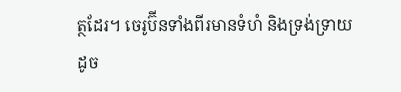ត្ថដែរ។ ចេរូ‌ប៊ីនទាំងពីរមានទំហំ និងទ្រង់‌ទ្រាយដូច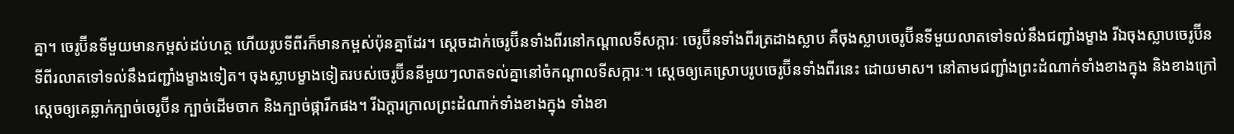គ្នា។ ចេរូប៊ីនទីមួយមានកម្ពស់ដប់ហត្ថ ហើយរូបទីពីរក៏មានកម្ពស់ប៉ុនគ្នាដែរ។ ស្ដេចដាក់ចេរូ‌ប៊ីនទាំងពីរនៅកណ្ដាលទីសក្ការៈ ចេរូ‌ប៊ីនទាំងពីរត្រដាងស្លាប គឺចុងស្លាបចេរូ‌ប៊ីនទីមួយលាតទៅទល់នឹងជញ្ជាំងម្ខាង រីឯចុងស្លាបចេរូ‌ប៊ីនទីពីរលាតទៅទល់នឹងជញ្ជាំងម្ខាងទៀត។ ចុងស្លាបម្ខាងទៀតរបស់ចេរូ‌ប៊ីននីមួយៗលាតទល់គ្នានៅចំកណ្ដាលទីសក្ការៈ។ ស្ដេចឲ្យគេស្រោបរូបចេរូ‌ប៊ីនទាំងពីរនេះ ដោយមាស។ នៅតាមជញ្ជាំងព្រះ‌ដំណាក់ទាំងខាងក្នុង និងខាងក្រៅ ស្ដេចឲ្យគេឆ្លាក់ក្បាច់ចេរូ‌ប៊ីន ក្បាច់ដើមចាក និងក្បាច់ផ្កា‌រីកផង។ រីឯក្ដារក្រាលព្រះ‌ដំណាក់ទាំងខាងក្នុង ទាំងខា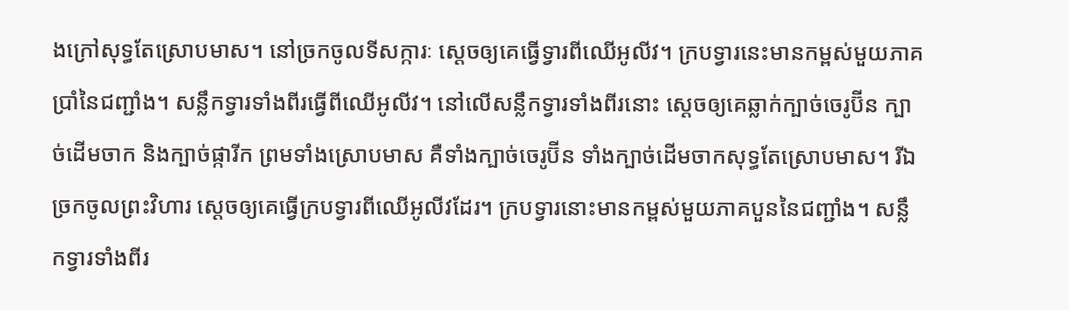ងក្រៅសុទ្ធតែស្រោបមាស។ នៅច្រកចូលទីសក្ការៈ ស្ដេចឲ្យគេធ្វើទ្វារពីឈើអូលីវ។ ក្របទ្វារនេះមានកម្ពស់មួយភាគប្រាំនៃជញ្ជាំង។ សន្លឹកទ្វារទាំងពីរធ្វើពីឈើអូលីវ។ នៅលើសន្លឹកទ្វារទាំងពីរនោះ ស្ដេចឲ្យគេឆ្លាក់ក្បាច់ចេរូ‌ប៊ីន ក្បាច់ដើមចាក និងក្បាច់ផ្ការីក ព្រមទាំងស្រោបមាស គឺទាំងក្បាច់ចេរូ‌ប៊ីន ទាំងក្បាច់ដើមចាកសុទ្ធតែស្រោបមាស។ រីឯច្រកចូលព្រះ‌វិហារ ស្ដេចឲ្យគេធ្វើក្របទ្វារពីឈើអូលីវដែរ។ ក្របទ្វារនោះមានកម្ពស់មួយភាគបួននៃជញ្ជាំង។ សន្លឹកទ្វារទាំងពីរ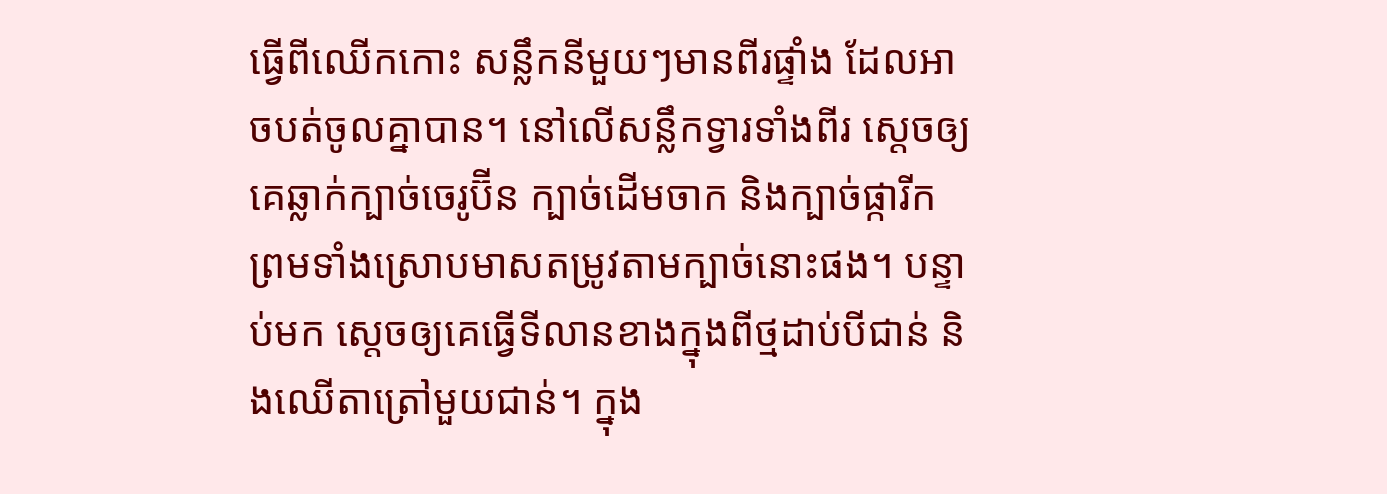ធ្វើពីឈើកកោះ សន្លឹកនីមួយៗមានពីរផ្ទាំង ដែលអាចបត់ចូលគ្នាបាន។ នៅលើសន្លឹកទ្វារទាំងពីរ ស្ដេចឲ្យគេឆ្លាក់ក្បាច់ចេរូ‌ប៊ីន ក្បាច់ដើមចាក និងក្បាច់ផ្ការីក ព្រមទាំងស្រោបមាសតម្រូវតាមក្បាច់នោះផង។ បន្ទាប់មក ស្ដេចឲ្យគេធ្វើទី‌លានខាងក្នុងពីថ្ម‌ដាប់បីជាន់ និងឈើតាត្រៅមួយជាន់។ ក្នុង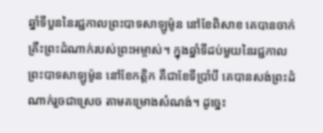ឆ្នាំទីបួននៃរជ្ជកាលព្រះ‌បាទសាឡូម៉ូន នៅខែពិសាខ គេបានចាក់គ្រឹះព្រះ‌ដំណាក់របស់ព្រះ‌អម្ចាស់។ ក្នុងឆ្នាំទីដប់មួយនៃរជ្ជកាលព្រះ‌បាទសាឡូម៉ូន នៅខែកត្ដិក គឺជាខែទីប្រាំបី គេបានសង់ព្រះ‌ដំណាក់រួចជាស្រេច តាមគម្រោងសំណង់។ ដូច្នេះ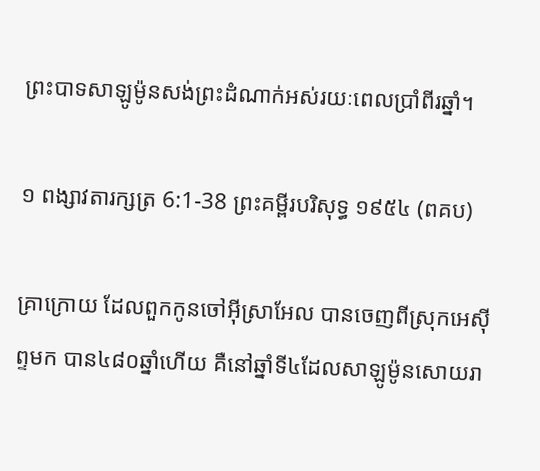ព្រះ‌បាទសាឡូម៉ូនសង់ព្រះ‌ដំណាក់អស់រយៈពេលប្រាំ‌ពីរឆ្នាំ។

១ ពង្សាវតារក្សត្រ 6:1-38 ព្រះគម្ពីរបរិសុទ្ធ ១៩៥៤ (ពគប)

គ្រាក្រោយ ដែលពួកកូនចៅអ៊ីស្រាអែល បានចេញពីស្រុកអេស៊ីព្ទមក បាន៤៨០ឆ្នាំហើយ គឺនៅឆ្នាំទី៤ដែលសាឡូម៉ូនសោយ‌រា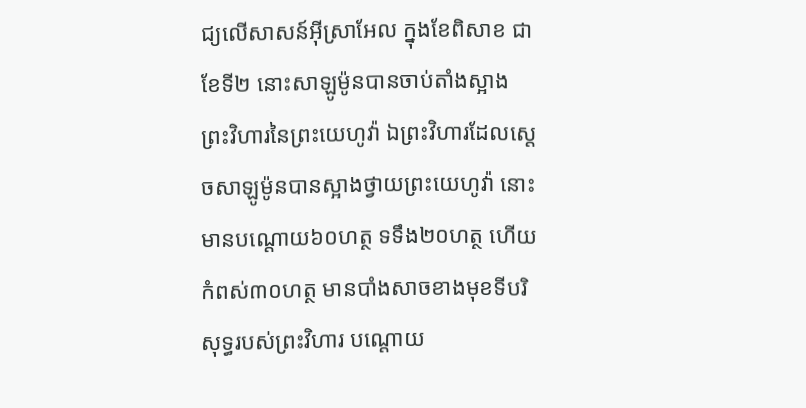ជ្យលើសាសន៍អ៊ីស្រាអែល ក្នុងខែពិសាខ ជាខែទី២ នោះសាឡូម៉ូនបានចាប់តាំងស្អាងព្រះ‌វិហារនៃព្រះ‌យេហូវ៉ា ឯព្រះ‌វិហារដែលស្តេចសាឡូម៉ូនបានស្អាងថ្វាយព្រះ‌យេហូវ៉ា នោះមានបណ្តោយ៦០ហត្ថ ទទឹង២០ហត្ថ ហើយកំពស់៣០ហត្ថ មានបាំង‌សាចខាងមុខទីបរិសុទ្ធរបស់ព្រះ‌វិហារ បណ្តោយ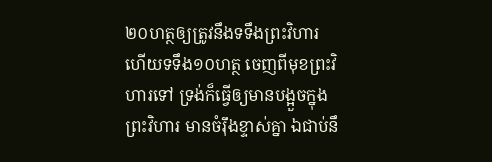២០ហត្ថឲ្យត្រូវនឹងទទឹងព្រះ‌វិហារ ហើយទទឹង១០ហត្ថ ចេញពីមុខព្រះ‌វិហារទៅ ទ្រង់ក៏ធ្វើឲ្យមានបង្អួចក្នុងព្រះ‌វិហារ មានចំរ៉ឹងខ្ទាស់គ្នា ឯជាប់នឹ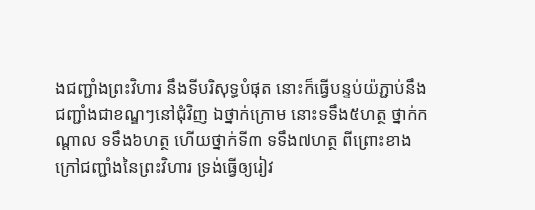ងជញ្ជាំងព្រះ‌វិហារ នឹងទីបរិសុទ្ធបំផុត នោះក៏ធ្វើបន្ទប់យ៉ភ្ជាប់នឹងជញ្ជាំងជាខណ្ឌៗនៅជុំវិញ ឯថ្នាក់ក្រោម នោះទទឹង៥ហត្ថ ថ្នាក់កណ្តាល ទទឹង៦ហត្ថ ហើយថ្នាក់ទី៣ ទទឹង៧ហត្ថ ពីព្រោះខាងក្រៅជញ្ជាំងនៃព្រះ‌វិហារ ទ្រង់ធ្វើឲ្យរៀវ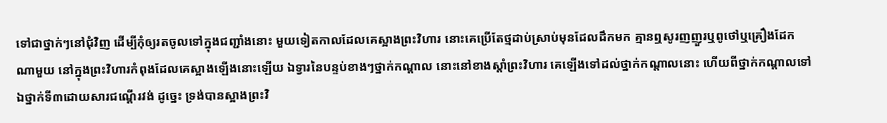ទៅជាថ្នាក់ៗនៅជុំវិញ ដើម្បីកុំឲ្យរតចូលទៅក្នុងជញ្ជាំងនោះ មួយទៀតកាលដែលគេស្អាងព្រះ‌វិហារ នោះគេប្រើតែថ្មដាប់ស្រាប់មុនដែលដឹកមក គ្មានឮសូរញញួរឬពូថៅឬគ្រឿងដែកណាមួយ នៅក្នុងព្រះ‌វិហារកំពុងដែលគេស្អាងឡើងនោះឡើយ ឯទ្វារនៃបន្ទប់ខាងៗថ្នាក់កណ្តាល នោះនៅខាងស្តាំព្រះ‌វិហារ គេឡើងទៅដល់ថ្នាក់កណ្តាលនោះ ហើយពីថ្នាក់កណ្តាលទៅឯថ្នាក់ទី៣ដោយ‌សារជណ្តើរវង់ ដូច្នេះ ទ្រង់បានស្អាងព្រះ‌វិ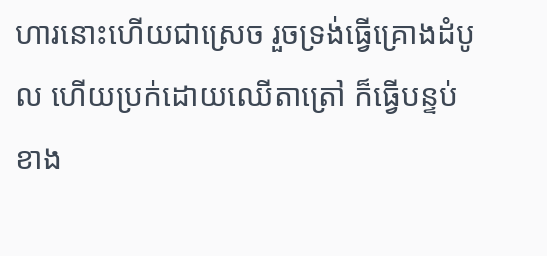ហារនោះហើយជាស្រេច រួចទ្រង់ធ្វើគ្រោងដំបូល ហើយប្រក់ដោយឈើតាត្រៅ ក៏ធ្វើបន្ទប់ខាង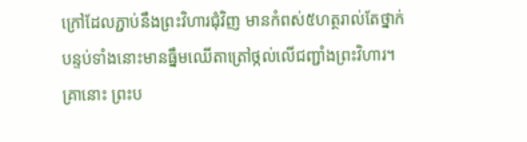ក្រៅដែលភ្ជាប់នឹងព្រះ‌វិហារជុំវិញ មានកំពស់៥ហត្ថរាល់តែថ្នាក់ បន្ទប់ទាំងនោះមានធ្នឹមឈើតាត្រៅថ្កល់លើជញ្ជាំងព្រះ‌វិហារ។ គ្រានោះ ព្រះ‌ប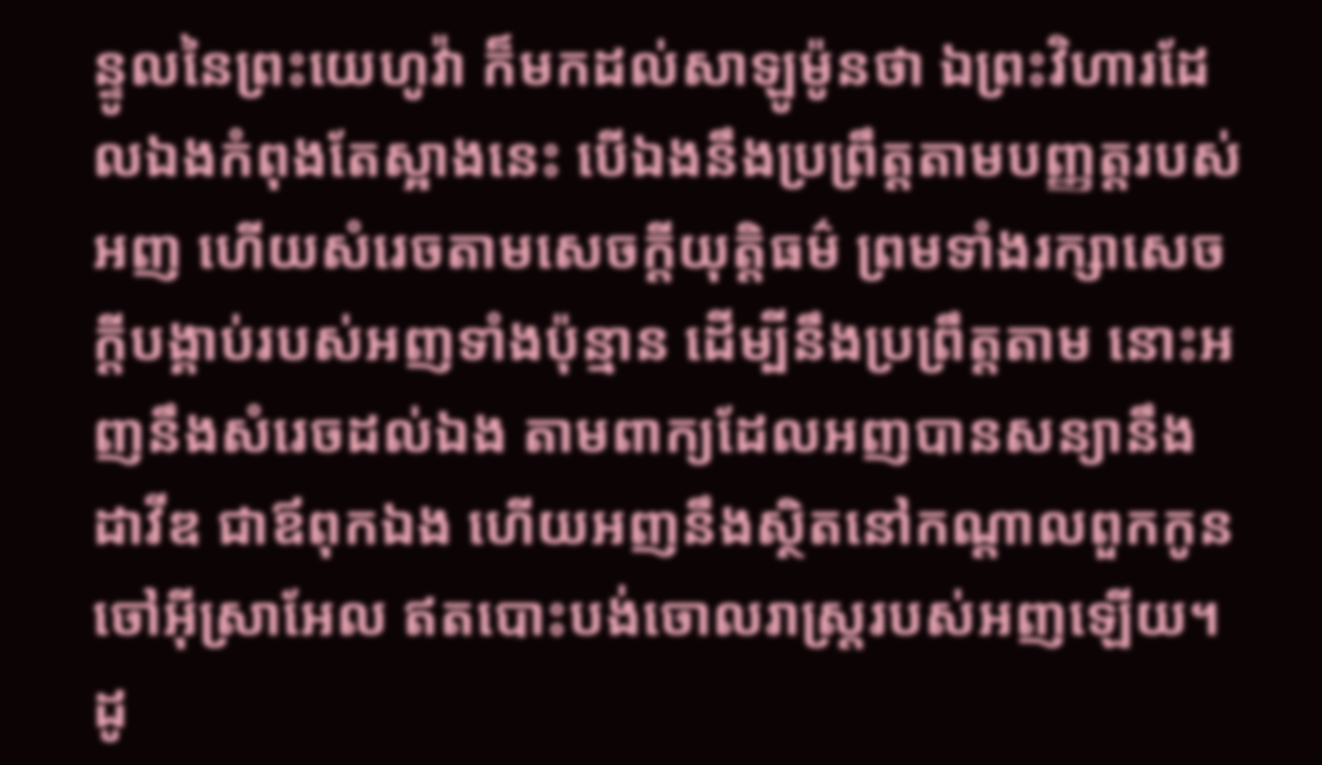ន្ទូលនៃព្រះ‌យេហូវ៉ា ក៏មកដល់សាឡូម៉ូនថា ឯព្រះ‌វិហារដែលឯងកំពុងតែស្អាងនេះ បើឯងនឹងប្រព្រឹត្តតាមបញ្ញត្តរបស់អញ ហើយសំរេចតាមសេចក្ដីយុត្តិ‌ធម៌ ព្រមទាំងរក្សាសេចក្ដីបង្គាប់របស់អញទាំងប៉ុន្មាន ដើម្បីនឹងប្រព្រឹត្តតាម នោះអញនឹងសំរេចដល់ឯង តាមពាក្យដែលអញបានសន្យានឹងដាវីឌ ជាឪពុកឯង ហើយអញនឹងស្ថិតនៅកណ្តាលពួកកូនចៅអ៊ីស្រាអែល ឥតបោះ‌បង់ចោលរាស្ត្ររបស់អញឡើយ។ ដូ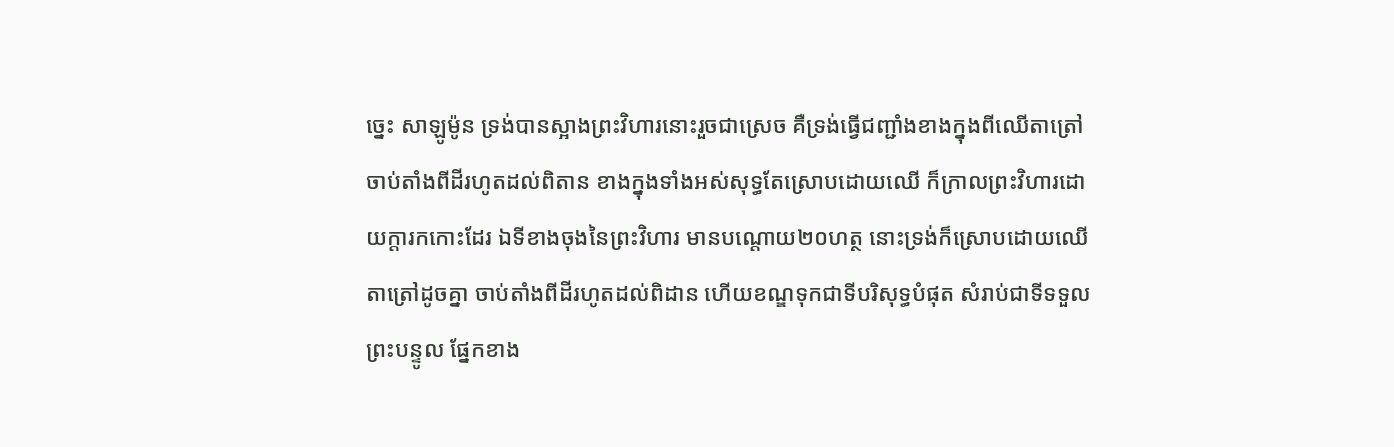ច្នេះ សាឡូម៉ូន ទ្រង់បានស្អាងព្រះ‌វិហារនោះរួចជាស្រេច គឺទ្រង់ធ្វើជញ្ជាំងខាងក្នុងពីឈើតាត្រៅ ចាប់តាំងពីដីរហូតដល់ពិតាន ខាងក្នុងទាំងអស់សុទ្ធតែស្រោបដោយឈើ ក៏ក្រាលព្រះ‌វិហារដោយក្តារកកោះដែរ ឯទីខាងចុងនៃព្រះ‌វិហារ មានបណ្តោយ២០ហត្ថ នោះទ្រង់ក៏ស្រោបដោយឈើតាត្រៅដូចគ្នា ចាប់តាំងពីដីរហូតដល់ពិដាន ហើយខណ្ឌទុកជាទីបរិសុទ្ធបំផុត សំរាប់ជាទីទទួលព្រះ‌បន្ទូល ផ្នែកខាង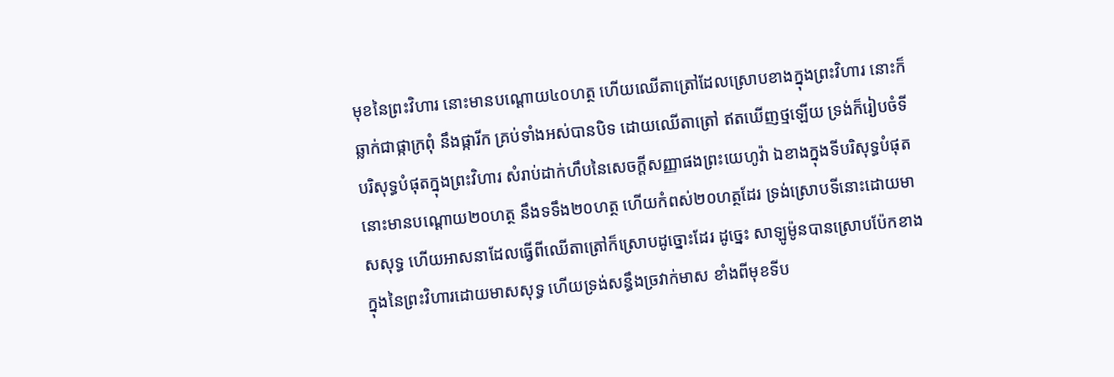មុខនៃព្រះ‌វិហារ នោះមានបណ្តោយ៤០ហត្ថ ហើយឈើតាត្រៅដែលស្រោបខាងក្នុងព្រះ‌វិហារ នោះក៏ឆ្លាក់ជាផ្កាក្រពុំ នឹងផ្ការីក គ្រប់ទាំងអស់បានបិទ ដោយឈើតាត្រៅ ឥតឃើញថ្មឡើយ ទ្រង់ក៏រៀបចំទីបរិសុទ្ធបំផុតក្នុងព្រះ‌វិហារ សំរាប់ដាក់ហឹបនៃសេចក្ដីសញ្ញាផងព្រះ‌យេហូវ៉ា ឯខាងក្នុងទីបរិសុទ្ធបំផុត នោះមានបណ្តោយ២០ហត្ថ នឹងទទឹង២០ហត្ថ ហើយកំពស់២០ហត្ថដែរ ទ្រង់ស្រោបទីនោះដោយមាសសុទ្ធ ហើយអាសនាដែលធ្វើពីឈើតាត្រៅក៏ស្រោបដូច្នោះដែរ ដូច្នេះ សាឡូម៉ូនបានស្រោបប៉ែកខាងក្នុងនៃព្រះ‌វិហារដោយមាសសុទ្ធ ហើយទ្រង់សន្ធឹងច្រវាក់មាស ខាំងពីមុខទីប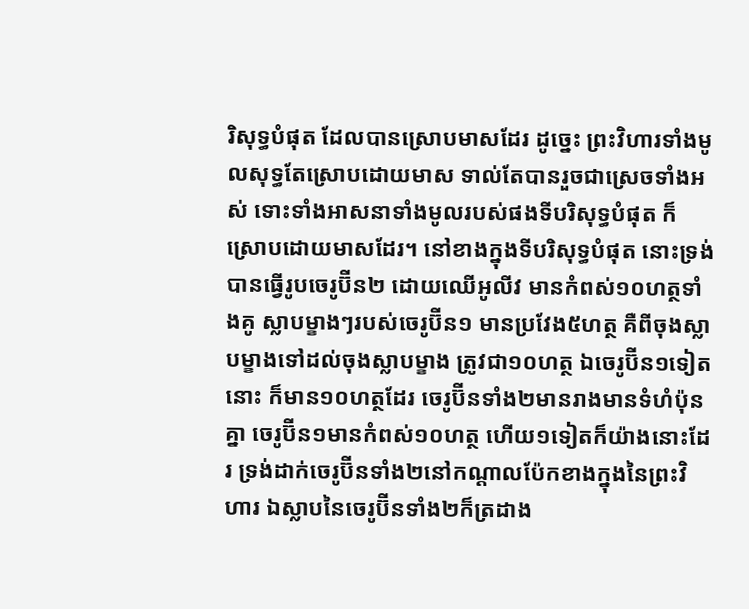រិសុទ្ធបំផុត ដែលបានស្រោបមាសដែរ ដូច្នេះ ព្រះ‌វិហារទាំងមូលសុទ្ធតែស្រោបដោយមាស ទាល់តែបានរួចជាស្រេចទាំងអស់ ទោះទាំងអាសនាទាំងមូលរបស់ផងទីបរិសុទ្ធបំផុត ក៏ស្រោបដោយមាសដែរ។ នៅខាងក្នុងទីបរិសុទ្ធបំផុត នោះទ្រង់បានធ្វើរូបចេរូប៊ីន២ ដោយឈើអូលីវ មានកំពស់១០ហត្ថទាំងគូ ស្លាបម្ខាងៗរបស់ចេរូប៊ីន១ មានប្រវែង៥ហត្ថ គឺពីចុងស្លាបម្ខាងទៅដល់ចុងស្លាបម្ខាង ត្រូវជា១០ហត្ថ ឯចេរូប៊ីន១ទៀតនោះ ក៏មាន១០ហត្ថដែរ ចេរូប៊ីនទាំង២មានរាងមានទំហំប៉ុនគ្នា ចេរូប៊ីន១មានកំពស់១០ហត្ថ ហើយ១ទៀតក៏យ៉ាងនោះដែរ ទ្រង់ដាក់ចេរូប៊ីនទាំង២នៅកណ្តាលប៉ែកខាងក្នុងនៃព្រះ‌វិហារ ឯស្លាបនៃចេរូប៊ីនទាំង២ក៏ត្រដាង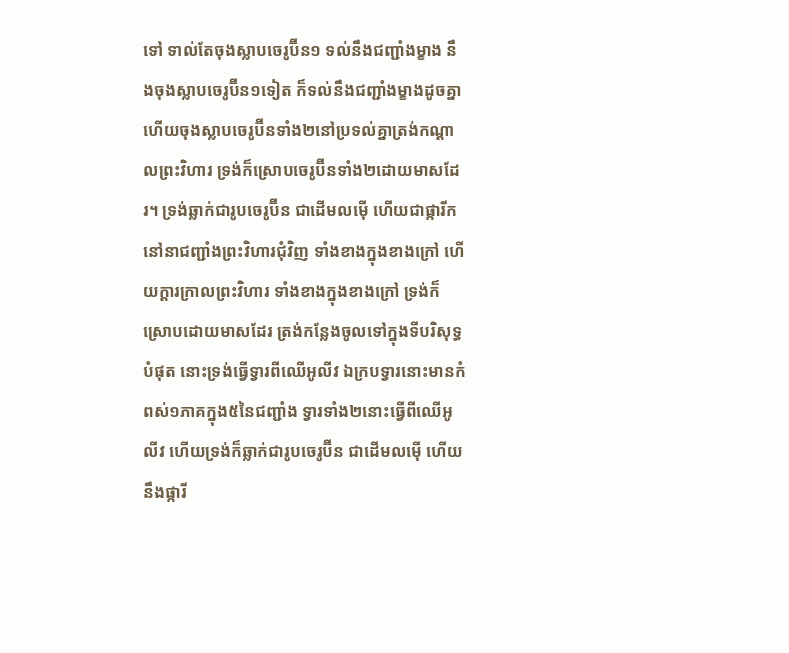ទៅ ទាល់តែចុងស្លាបចេរូប៊ីន១ ទល់នឹងជញ្ជាំងម្ខាង នឹងចុងស្លាបចេរូប៊ីន១ទៀត ក៏ទល់នឹងជញ្ជាំងម្ខាងដូចគ្នា ហើយចុងស្លាបចេរូប៊ីនទាំង២នៅប្រទល់គ្នាត្រង់កណ្តាលព្រះ‌វិហារ ទ្រង់ក៏ស្រោបចេរូប៊ីនទាំង២ដោយមាសដែរ។ ទ្រង់ឆ្លាក់ជារូបចេរូប៊ីន ជាដើមលម៉ើ ហើយជាផ្ការីកនៅនាជញ្ជាំងព្រះ‌វិហារជុំវិញ ទាំងខាងក្នុងខាងក្រៅ ហើយក្តារក្រាលព្រះ‌វិហារ ទាំងខាងក្នុងខាងក្រៅ ទ្រង់ក៏ស្រោបដោយមាសដែរ ត្រង់កន្លែងចូលទៅក្នុងទីបរិសុទ្ធបំផុត នោះទ្រង់ធ្វើទ្វារពីឈើអូលីវ ឯក្របទ្វារនោះមានកំពស់១ភាគក្នុង៥នៃជញ្ជាំង ទ្វារទាំង២នោះធ្វើពីឈើអូលីវ ហើយទ្រង់ក៏ឆ្លាក់ជារូបចេរូប៊ីន ជាដើមលម៉ើ ហើយនឹងផ្ការី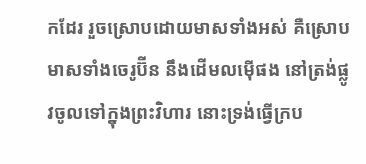កដែរ រួចស្រោបដោយមាសទាំងអស់ គឺស្រោបមាសទាំងចេរូប៊ីន នឹងដើមលម៉ើផង នៅត្រង់ផ្លូវចូលទៅក្នុងព្រះ‌វិហារ នោះទ្រង់ធ្វើក្រប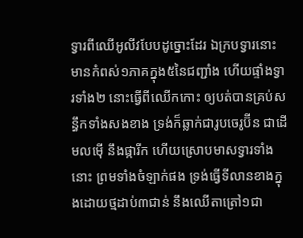ទ្វារពីឈើអូលីវបែបដូច្នោះដែរ ឯក្របទ្វារនោះមានកំពស់១ភាគក្នុង៥នៃជញ្ជាំង ហើយផ្ទាំងទ្វារទាំង២ នោះធ្វើពីឈើកកោះ ឲ្យបត់បានគ្រប់សន្ធឹកទាំងសងខាង ទ្រង់ក៏ឆ្លាក់ជារូបចេរូប៊ីន ជាដើមលម៉ើ នឹងផ្ការីក ហើយស្រោបមាសទ្វារទាំងនោះ ព្រមទាំងចំឡាក់ផង ទ្រង់ធ្វើទីលានខាងក្នុងដោយថ្មដាប់៣ជាន់ នឹងឈើតាត្រៅ១ជា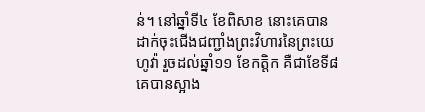ន់។ នៅឆ្នាំទី៤ ខែពិសាខ នោះគេបានដាក់ចុះជើងជញ្ជាំងព្រះ‌វិហារនៃព្រះ‌យេហូវ៉ា រួចដល់ឆ្នាំ១១ ខែកត្តិក គឺជាខែទី៨ គេបានស្អាង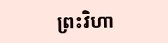ព្រះ‌វិហា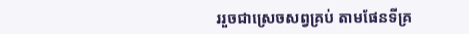ររួចជាស្រេចសព្វគ្រប់ តាមផែនទីគ្រ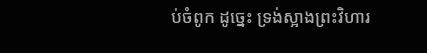ប់ចំពូក ដូច្នេះ ទ្រង់ស្អាងព្រះ‌វិហារ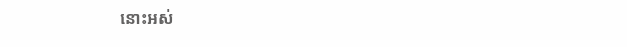នោះអស់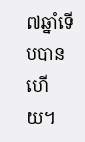៧ឆ្នាំទើបបានហើយ។